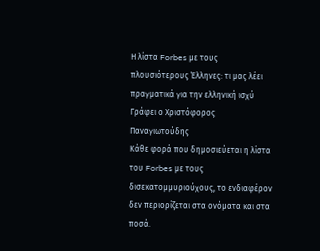Η λίστα Forbes με τους πλουσιότερους Έλληνες: τι μας λέει πραγματικά για την ελληνική ισχύ
Γράφει ο Χριστόφορος Παναγιωτούδης
Κάθε φορά που δημοσιεύεται η λίστα του Forbes με τους δισεκατομμυριούχους, το ενδιαφέρον δεν περιορίζεται στα ονόματα και στα ποσά.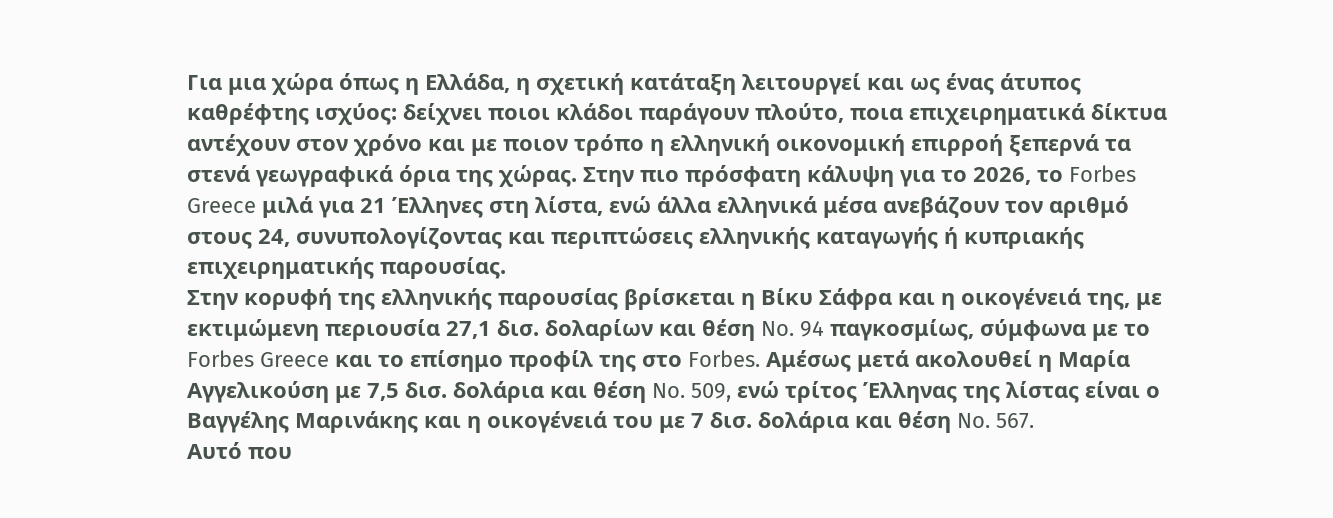Για μια χώρα όπως η Ελλάδα, η σχετική κατάταξη λειτουργεί και ως ένας άτυπος καθρέφτης ισχύος: δείχνει ποιοι κλάδοι παράγουν πλούτο, ποια επιχειρηματικά δίκτυα αντέχουν στον χρόνο και με ποιον τρόπο η ελληνική οικονομική επιρροή ξεπερνά τα στενά γεωγραφικά όρια της χώρας. Στην πιο πρόσφατη κάλυψη για το 2026, το Forbes Greece μιλά για 21 Έλληνες στη λίστα, ενώ άλλα ελληνικά μέσα ανεβάζουν τον αριθμό στους 24, συνυπολογίζοντας και περιπτώσεις ελληνικής καταγωγής ή κυπριακής επιχειρηματικής παρουσίας.
Στην κορυφή της ελληνικής παρουσίας βρίσκεται η Βίκυ Σάφρα και η οικογένειά της, με εκτιμώμενη περιουσία 27,1 δισ. δολαρίων και θέση No. 94 παγκοσμίως, σύμφωνα με το Forbes Greece και το επίσημο προφίλ της στο Forbes. Αμέσως μετά ακολουθεί η Μαρία Αγγελικούση με 7,5 δισ. δολάρια και θέση No. 509, ενώ τρίτος Έλληνας της λίστας είναι ο Βαγγέλης Μαρινάκης και η οικογένειά του με 7 δισ. δολάρια και θέση No. 567.
Αυτό που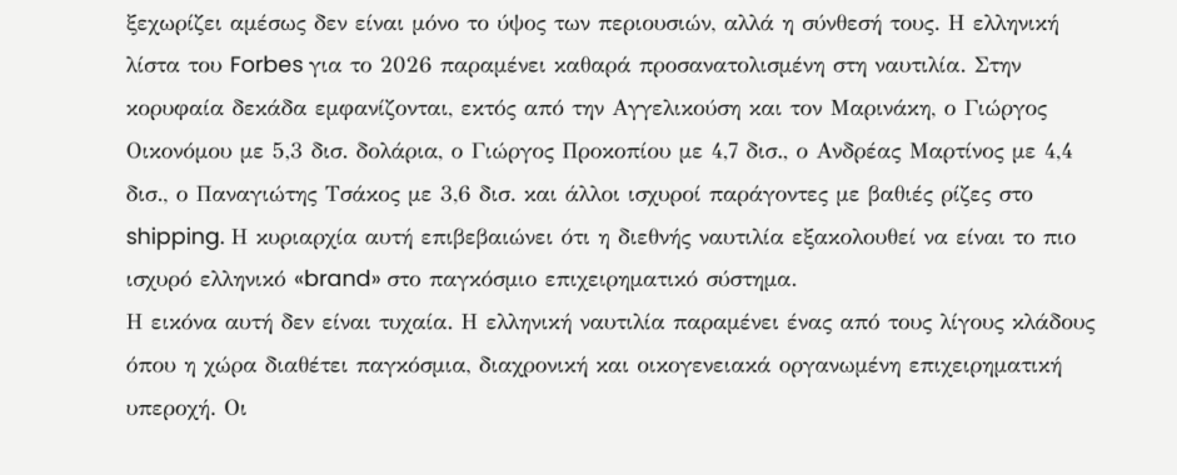ξεχωρίζει αμέσως δεν είναι μόνο το ύψος των περιουσιών, αλλά η σύνθεσή τους. Η ελληνική λίστα του Forbes για το 2026 παραμένει καθαρά προσανατολισμένη στη ναυτιλία. Στην κορυφαία δεκάδα εμφανίζονται, εκτός από την Αγγελικούση και τον Μαρινάκη, ο Γιώργος Οικονόμου με 5,3 δισ. δολάρια, ο Γιώργος Προκοπίου με 4,7 δισ., ο Ανδρέας Μαρτίνος με 4,4 δισ., ο Παναγιώτης Τσάκος με 3,6 δισ. και άλλοι ισχυροί παράγοντες με βαθιές ρίζες στο shipping. Η κυριαρχία αυτή επιβεβαιώνει ότι η διεθνής ναυτιλία εξακολουθεί να είναι το πιο ισχυρό ελληνικό «brand» στο παγκόσμιο επιχειρηματικό σύστημα.
Η εικόνα αυτή δεν είναι τυχαία. Η ελληνική ναυτιλία παραμένει ένας από τους λίγους κλάδους όπου η χώρα διαθέτει παγκόσμια, διαχρονική και οικογενειακά οργανωμένη επιχειρηματική υπεροχή. Οι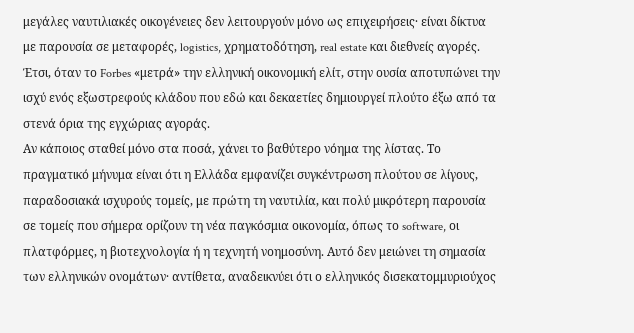μεγάλες ναυτιλιακές οικογένειες δεν λειτουργούν μόνο ως επιχειρήσεις· είναι δίκτυα με παρουσία σε μεταφορές, logistics, χρηματοδότηση, real estate και διεθνείς αγορές. Έτσι, όταν το Forbes «μετρά» την ελληνική οικονομική ελίτ, στην ουσία αποτυπώνει την ισχύ ενός εξωστρεφούς κλάδου που εδώ και δεκαετίες δημιουργεί πλούτο έξω από τα στενά όρια της εγχώριας αγοράς.
Αν κάποιος σταθεί μόνο στα ποσά, χάνει το βαθύτερο νόημα της λίστας. Το πραγματικό μήνυμα είναι ότι η Ελλάδα εμφανίζει συγκέντρωση πλούτου σε λίγους, παραδοσιακά ισχυρούς τομείς, με πρώτη τη ναυτιλία, και πολύ μικρότερη παρουσία σε τομείς που σήμερα ορίζουν τη νέα παγκόσμια οικονομία, όπως το software, οι πλατφόρμες, η βιοτεχνολογία ή η τεχνητή νοημοσύνη. Αυτό δεν μειώνει τη σημασία των ελληνικών ονομάτων· αντίθετα, αναδεικνύει ότι ο ελληνικός δισεκατομμυριούχος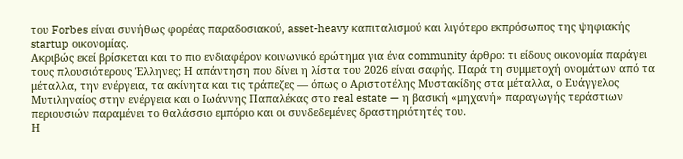του Forbes είναι συνήθως φορέας παραδοσιακού, asset-heavy καπιταλισμού και λιγότερο εκπρόσωπος της ψηφιακής startup οικονομίας.
Ακριβώς εκεί βρίσκεται και το πιο ενδιαφέρον κοινωνικό ερώτημα για ένα community άρθρο: τι είδους οικονομία παράγει τους πλουσιότερους Έλληνες; Η απάντηση που δίνει η λίστα του 2026 είναι σαφής. Παρά τη συμμετοχή ονομάτων από τα μέταλλα, την ενέργεια, τα ακίνητα και τις τράπεζες — όπως ο Αριστοτέλης Μυστακίδης στα μέταλλα, ο Ευάγγελος Μυτιληναίος στην ενέργεια και ο Ιωάννης Παπαλέκας στο real estate — η βασική «μηχανή» παραγωγής τεράστιων περιουσιών παραμένει το θαλάσσιο εμπόριο και οι συνδεδεμένες δραστηριότητές του.
Η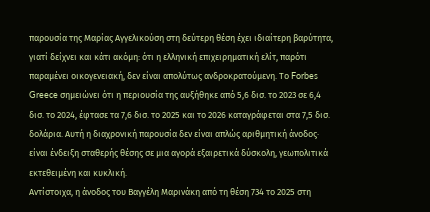παρουσία της Μαρίας Αγγελικούση στη δεύτερη θέση έχει ιδιαίτερη βαρύτητα, γιατί δείχνει και κάτι ακόμη: ότι η ελληνική επιχειρηματική ελίτ, παρότι παραμένει οικογενειακή, δεν είναι απολύτως ανδροκρατούμενη. Το Forbes Greece σημειώνει ότι η περιουσία της αυξήθηκε από 5,6 δισ. το 2023 σε 6,4 δισ. το 2024, έφτασε τα 7,6 δισ. το 2025 και το 2026 καταγράφεται στα 7,5 δισ. δολάρια. Αυτή η διαχρονική παρουσία δεν είναι απλώς αριθμητική άνοδος· είναι ένδειξη σταθερής θέσης σε μια αγορά εξαιρετικά δύσκολη, γεωπολιτικά εκτεθειμένη και κυκλική.
Αντίστοιχα, η άνοδος του Βαγγέλη Μαρινάκη από τη θέση 734 το 2025 στη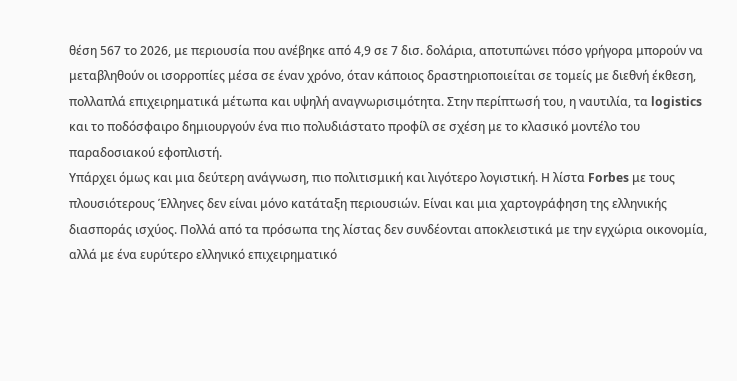θέση 567 το 2026, με περιουσία που ανέβηκε από 4,9 σε 7 δισ. δολάρια, αποτυπώνει πόσο γρήγορα μπορούν να μεταβληθούν οι ισορροπίες μέσα σε έναν χρόνο, όταν κάποιος δραστηριοποιείται σε τομείς με διεθνή έκθεση, πολλαπλά επιχειρηματικά μέτωπα και υψηλή αναγνωρισιμότητα. Στην περίπτωσή του, η ναυτιλία, τα logistics και το ποδόσφαιρο δημιουργούν ένα πιο πολυδιάστατο προφίλ σε σχέση με το κλασικό μοντέλο του παραδοσιακού εφοπλιστή.
Υπάρχει όμως και μια δεύτερη ανάγνωση, πιο πολιτισμική και λιγότερο λογιστική. Η λίστα Forbes με τους πλουσιότερους Έλληνες δεν είναι μόνο κατάταξη περιουσιών. Είναι και μια χαρτογράφηση της ελληνικής διασποράς ισχύος. Πολλά από τα πρόσωπα της λίστας δεν συνδέονται αποκλειστικά με την εγχώρια οικονομία, αλλά με ένα ευρύτερο ελληνικό επιχειρηματικό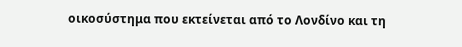οικοσύστημα που εκτείνεται από το Λονδίνο και τη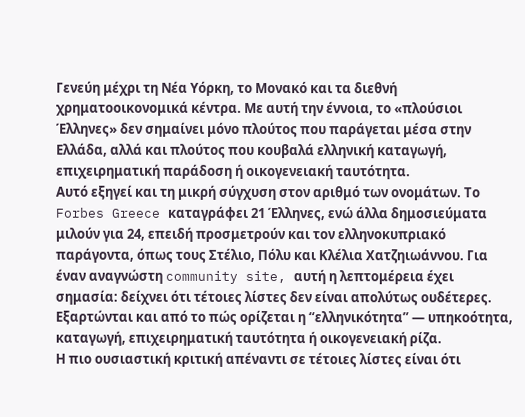Γενεύη μέχρι τη Νέα Υόρκη, το Μονακό και τα διεθνή χρηματοοικονομικά κέντρα. Με αυτή την έννοια, το «πλούσιοι Έλληνες» δεν σημαίνει μόνο πλούτος που παράγεται μέσα στην Ελλάδα, αλλά και πλούτος που κουβαλά ελληνική καταγωγή, επιχειρηματική παράδοση ή οικογενειακή ταυτότητα.
Αυτό εξηγεί και τη μικρή σύγχυση στον αριθμό των ονομάτων. Το Forbes Greece καταγράφει 21 Έλληνες, ενώ άλλα δημοσιεύματα μιλούν για 24, επειδή προσμετρούν και τον ελληνοκυπριακό παράγοντα, όπως τους Στέλιο, Πόλυ και Κλέλια Χατζηιωάννου. Για έναν αναγνώστη community site, αυτή η λεπτομέρεια έχει σημασία: δείχνει ότι τέτοιες λίστες δεν είναι απολύτως ουδέτερες. Εξαρτώνται και από το πώς ορίζεται η “ελληνικότητα” — υπηκοότητα, καταγωγή, επιχειρηματική ταυτότητα ή οικογενειακή ρίζα.
Η πιο ουσιαστική κριτική απέναντι σε τέτοιες λίστες είναι ότι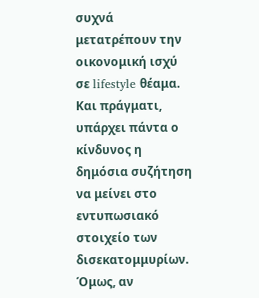συχνά μετατρέπουν την οικονομική ισχύ σε lifestyle θέαμα. Και πράγματι, υπάρχει πάντα ο κίνδυνος η δημόσια συζήτηση να μείνει στο εντυπωσιακό στοιχείο των δισεκατομμυρίων. Όμως, αν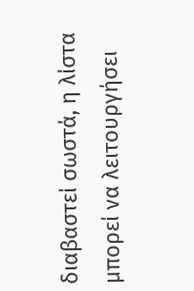διαβαστεί σωστά, η λίστα μπορεί να λειτουργήσει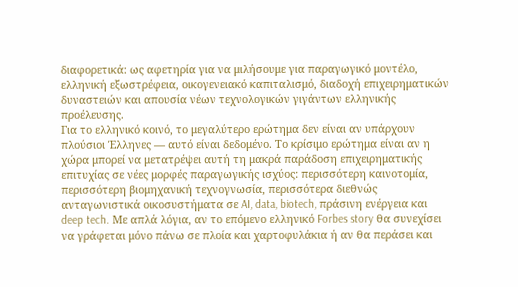διαφορετικά: ως αφετηρία για να μιλήσουμε για παραγωγικό μοντέλο, ελληνική εξωστρέφεια, οικογενειακό καπιταλισμό, διαδοχή επιχειρηματικών δυναστειών και απουσία νέων τεχνολογικών γιγάντων ελληνικής προέλευσης.
Για το ελληνικό κοινό, το μεγαλύτερο ερώτημα δεν είναι αν υπάρχουν πλούσιοι Έλληνες — αυτό είναι δεδομένο. Το κρίσιμο ερώτημα είναι αν η χώρα μπορεί να μετατρέψει αυτή τη μακρά παράδοση επιχειρηματικής επιτυχίας σε νέες μορφές παραγωγικής ισχύος: περισσότερη καινοτομία, περισσότερη βιομηχανική τεχνογνωσία, περισσότερα διεθνώς ανταγωνιστικά οικοσυστήματα σε AI, data, biotech, πράσινη ενέργεια και deep tech. Με απλά λόγια, αν το επόμενο ελληνικό Forbes story θα συνεχίσει να γράφεται μόνο πάνω σε πλοία και χαρτοφυλάκια ή αν θα περάσει και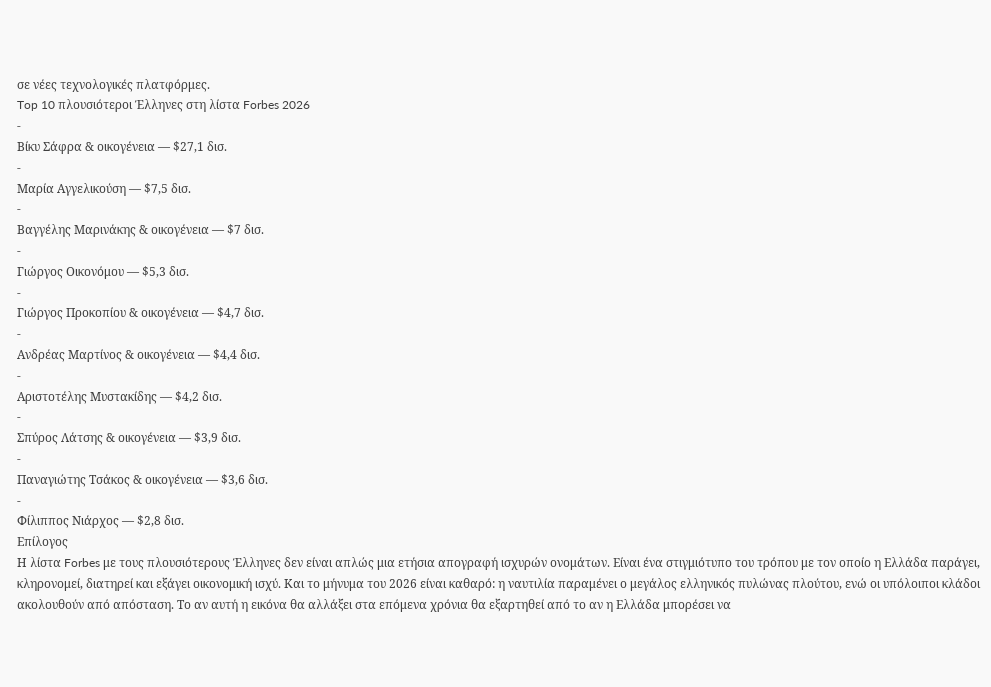σε νέες τεχνολογικές πλατφόρμες.
Top 10 πλουσιότεροι Έλληνες στη λίστα Forbes 2026
-
Βίκυ Σάφρα & οικογένεια — $27,1 δισ.
-
Μαρία Αγγελικούση — $7,5 δισ.
-
Βαγγέλης Μαρινάκης & οικογένεια — $7 δισ.
-
Γιώργος Οικονόμου — $5,3 δισ.
-
Γιώργος Προκοπίου & οικογένεια — $4,7 δισ.
-
Ανδρέας Μαρτίνος & οικογένεια — $4,4 δισ.
-
Αριστοτέλης Μυστακίδης — $4,2 δισ.
-
Σπύρος Λάτσης & οικογένεια — $3,9 δισ.
-
Παναγιώτης Τσάκος & οικογένεια — $3,6 δισ.
-
Φίλιππος Νιάρχος — $2,8 δισ.
Επίλογος
Η λίστα Forbes με τους πλουσιότερους Έλληνες δεν είναι απλώς μια ετήσια απογραφή ισχυρών ονομάτων. Είναι ένα στιγμιότυπο του τρόπου με τον οποίο η Ελλάδα παράγει, κληρονομεί, διατηρεί και εξάγει οικονομική ισχύ. Και το μήνυμα του 2026 είναι καθαρό: η ναυτιλία παραμένει ο μεγάλος ελληνικός πυλώνας πλούτου, ενώ οι υπόλοιποι κλάδοι ακολουθούν από απόσταση. Το αν αυτή η εικόνα θα αλλάξει στα επόμενα χρόνια θα εξαρτηθεί από το αν η Ελλάδα μπορέσει να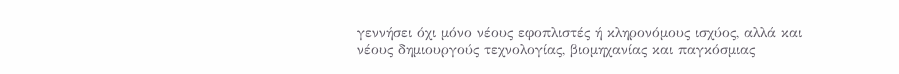γεννήσει όχι μόνο νέους εφοπλιστές ή κληρονόμους ισχύος, αλλά και νέους δημιουργούς τεχνολογίας, βιομηχανίας και παγκόσμιας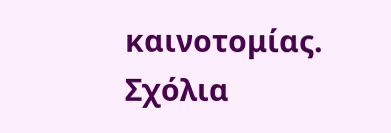καινοτομίας.
Σχόλια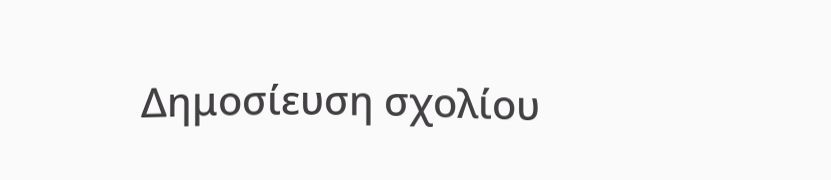Δημοσίευση σχολίου